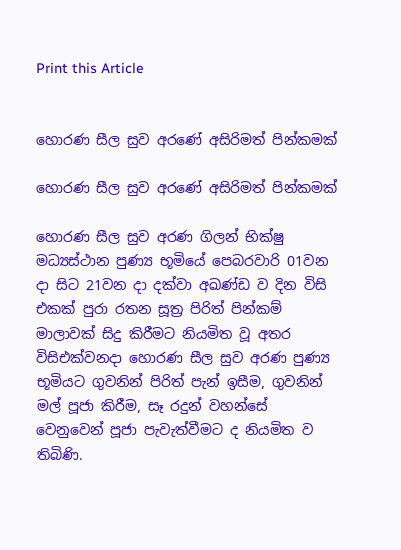Print this Article


හොරණ සීල සුව අරණේ අසිරිමත් පින්කමක්

හොරණ සීල සුව අරණේ අසිරිමත් පින්කමක්

හොරණ සීල සුව අරණ ගිලන් භික්ෂු මධ්‍යස්ථාන පුණ්‍ය භූමියේ පෙබරවාරි 01වන දා සිට 21වන දා දක්වා අඛණ්ඩ ව දින විසි එකක් පුරා රතන සූත්‍ර පිරිත් පින්කම් මාලාවක් සිදු කිරීමට නියමිත වූ අතර විසිඑක්වනදා හොරණ සීල සුව අරණ පුණ්‍ය භූමියට ගුවනින් පිරිත් පැන් ඉසීම, ගුවනින් මල් පූජා කිරීම, සෑ රදුන් වහන්සේ වෙනුවෙන් පූජා පැවැත්වීමට ද නියමිත ව තිබිණි.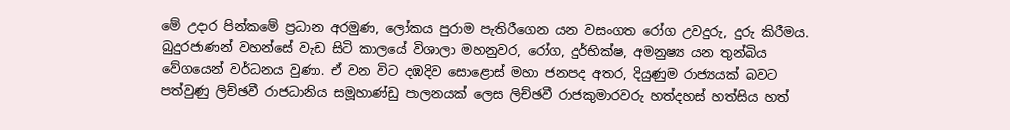මේ උදාර පින්කමේ ප්‍රධාන අරමුණ, ලෝකය පුරාම පැතිරීගෙන යන වසංගත රෝග උවදුරු, දුරු කිරීමය. බුදුරජාණන් වහන්සේ වැඩ සිටි කාලයේ විශාලා මහනුවර, රෝග, දුර්භික්ෂ, අමනුෂ්‍ය යන තුන්බිය වේගයෙන් වර්ධනය වුණා. ඒ වන විට දඹදිව සොළොස් මහා ජනපද අතර, දියුණුම රාජ්‍යයක් බවට පත්වුණු ලිච්ඡවී රාජධානිය සමූහාණ්ඩු පාලනයක් ලෙස ලිච්ඡවී රාජකුමාරවරු හත්දහස් හත්සිය හත්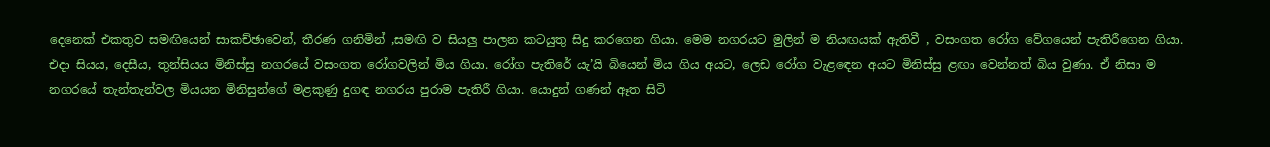දෙනෙක් එකතුව සමඟියෙන් සාකච්ඡාවෙන්, තීරණ ගනිමින් ,සමඟි ව සියලු පාලන කටයුතු සිදු කරගෙන ගියා. මෙම නගරයට මුලින් ම නියඟයක් ඇතිවී , වසංගත රෝග වේගයෙන් පැතිරීගෙන ගියා. එදා සියය, දෙසීය, තුන්සියය මිනිස්සු නගරයේ වසංගත රෝගවලින් මිය ගියා. රෝග පැතිරේ යැ’යි බියෙන් මිය ගිය අයට, ලෙඩ රෝග වැළඳෙන අයට මිනිස්සු ළඟා වෙන්නත් බිය වුණා. ඒ නිසා ම නගරයේ තැන්තැන්වල මියයන මිනිසුන්ගේ මළකුණු දුගඳ නගරය පුරාම පැතිරී ගියා. යොදුන් ගණන් ඈත සිටි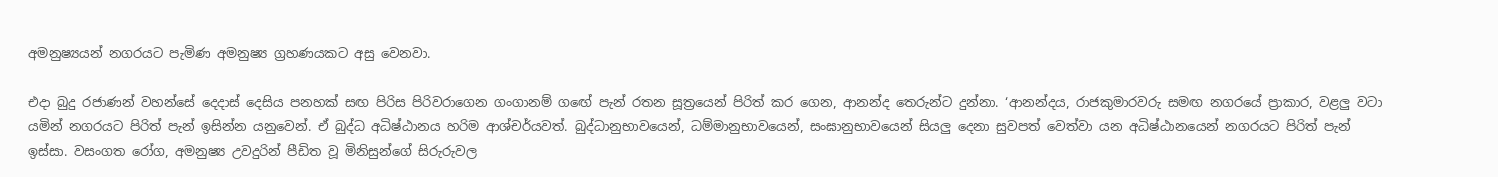අමනුෂ්‍යයන් නගරයට පැමිණ අමනුෂ්‍ය ග්‍රහණයකට අසු වෙනවා.

එදා බුදු රජාණන් වහන්සේ දෙදාස් දෙසිය පනහක් සඟ පිරිස පිරිවරාගෙන ගංගානම් ගඟේ පැන් රතන සූත්‍රයෙන් පිරිත් කර ගෙන, ආනන්ද තෙරුන්ට දුන්නා. ‘ආනන්දය, රාජකුමාරවරු සමඟ නගරයේ ප්‍රාකාර, වළලු වටා යමින් නගරයට පිරිත් පැන් ඉසින්න යනුවෙන්. ඒ බුද්ධ අධිෂ්ඨානය හරිම ආශ්චර්යවත්. බුද්ධානුභාවයෙන්, ධම්මානුභාවයෙන්, සංඝානුභාවයෙන් සියලු දෙනා සුවපත් වෙත්වා යන අධිෂ්ඨානයෙන් නගරයට පිරිත් පැන් ඉස්සා. වසංගත රෝග, අමනුෂ්‍ය උවදුරින් පීඩිත වූ මිනිසුන්ගේ සිරුරුවල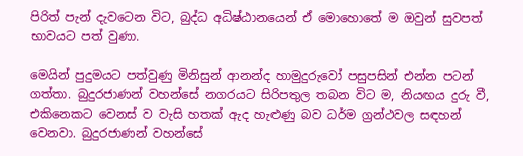පිරිත් පැන් දැවටෙන විට, බුද්ධ අධිෂ්ඨානයෙන් ඒ මොහොතේ ම ඔවුන් සුවපත් භාවයට පත් වුණා.

මෙයින් පුදුමයට පත්වුණු මිනිසුන් ආනන්ද හාමුදුරුවෝ පසුපසින් එන්න පටන් ගත්තා. බුදුරජාණන් වහන්සේ නගරයට සිරිපතුල තබන විට ම, නියඟය දුරු වී, එකිනෙකට වෙනස් ව වැසි හතක් ඇද හැළුණු බව ධර්ම ග්‍රන්ථවල සඳහන් වෙනවා. බුදුරජාණන් වහන්සේ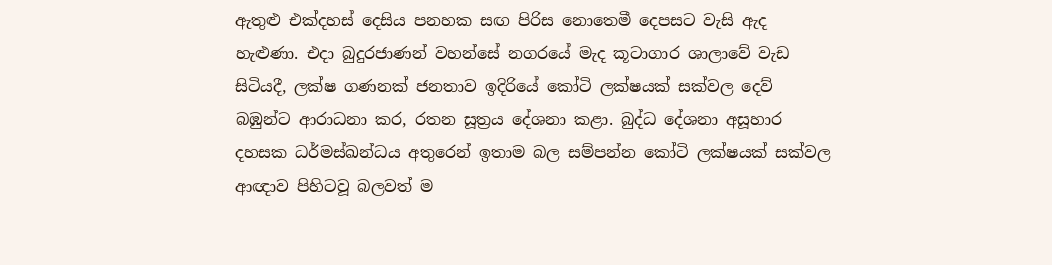ඇතුළු එක්දහස් දෙසිය පනහක සඟ පිරිස නොතෙමී දෙපසට වැසි ඇද හැළුණා. එදා බුදුරජාණන් වහන්සේ නගරයේ මැද කූටාගාර ශාලාවේ වැඩ සිටියදී, ලක්ෂ ගණනක් ජනතාව ඉදිරියේ කෝටි ලක්ෂයක් සක්වල දෙව් බඹුන්ට ආරාධනා කර, රතන සූත්‍රය දේශනා කළා. බුද්ධ දේශනා අසූහාර දහසක ධර්මස්ඛන්ධය අතුරෙන් ඉතාම බල සම්පන්න කෝටි ලක්ෂයක් සක්වල ආඥාව පිහිටවූ බලවත් ම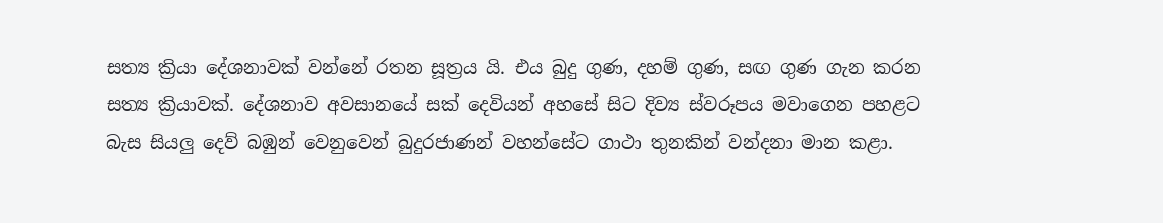සත්‍ය ක්‍රියා දේශනාවක් වන්නේ රතන සූත්‍රය යි. එය බුදු ගුණ, දහම් ගුණ, සඟ ගුණ ගැන කරන සත්‍ය ක්‍රියාවක්. දේශනාව අවසානයේ සක් දෙවියන් අහසේ සිට දිව්‍ය ස්වරූපය මවාගෙන පහළට බැස සියලු දෙව් බඹුන් වෙනුවෙන් බුදුරජාණන් වහන්සේට ගාථා තුනකින් වන්දනා මාන කළා.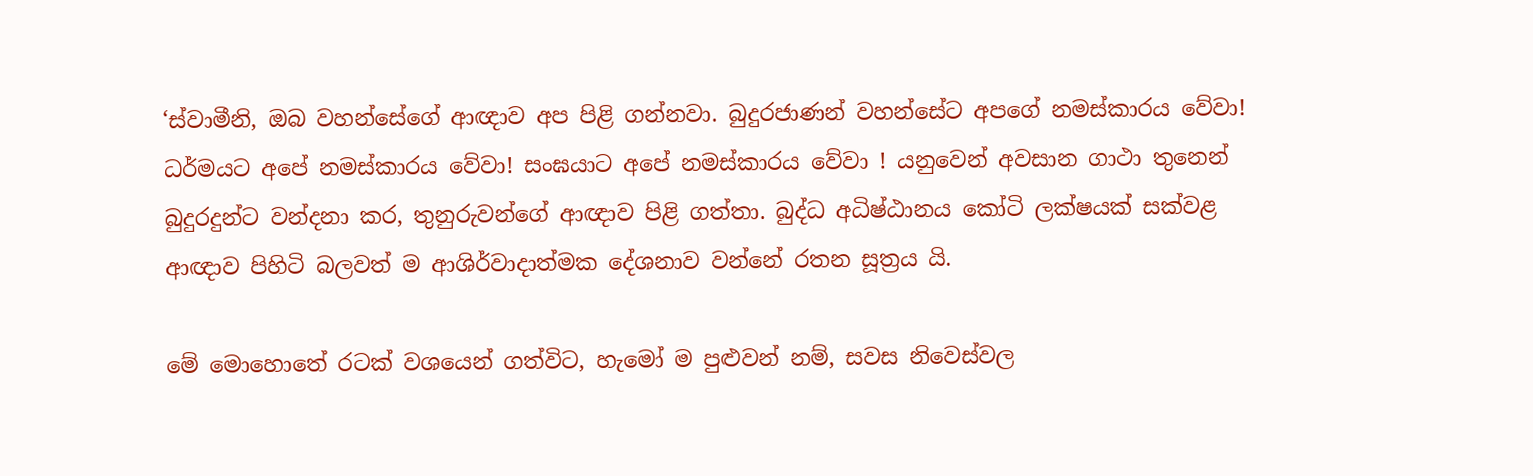‘ස්වාමීනි, ඔබ වහන්සේගේ ආඥාව අප පිළි ගන්නවා. බුදුරජාණන් වහන්සේට අපගේ නමස්කාරය වේවා! ධර්මයට අපේ නමස්කාරය වේවා! සංඝයාට අපේ නමස්කාරය වේවා ! යනුවෙන් අවසාන ගාථා තුනෙන් බුදුරදුන්ට වන්දනා කර, තුනුරුවන්ගේ ආඥාව පිළි ගත්තා. බුද්ධ අධිෂ්ඨානය කෝටි ලක්ෂයක් සක්වළ ආඥාව පිහිටි බලවත් ම ආශිර්වාදාත්මක දේශනාව වන්නේ රතන සූත්‍රය යි.

මේ මොහොතේ රටක් වශයෙන් ගත්විට, හැමෝ ම පුළුවන් නම්, සවස නිවෙස්වල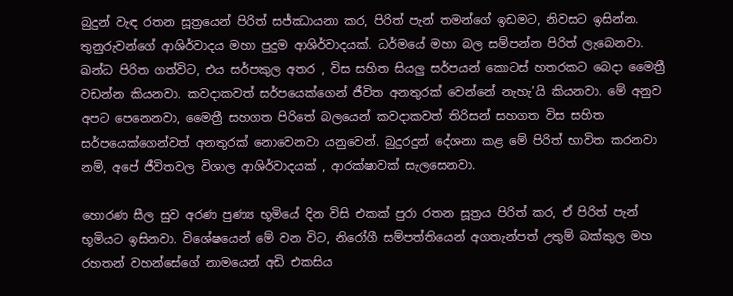බුදුන් වැඳ රතන සූත්‍රයෙන් පිරිත් සජ්ඣායනා කර, පිරිත් පැන් තමන්ගේ ඉඩමට, නිවසට ඉසින්න. තුනුරුවන්ගේ ආශිර්වාදය මහා පුදුම ආශිර්වාදයක්. ධර්මයේ මහා බල සම්පන්න පිරිත් ලැබෙනවා. ඛන්ධ පිරිත ගත්විට, එය සර්පකුල අතර , විස සහිත සියලු සර්පයන් කොටස් හතරකට බෙදා මෛත්‍රී වඩන්න කියනවා. කවදාකවත් සර්පයෙක්ගෙන් ජීවිත අනතුරක් වෙන්නේ නැහැ’යි කියනවා. මේ අනුව අපට පෙනෙනවා, මෛත්‍රී සහගත පිරිතේ බලයෙන් කවදාකවත් තිරිසන් සහගත විස සහිත සර්පයෙක්ගෙන්වත් අනතුරක් නොවෙනවා යනුවෙන්. බුදුරදුන් දේශනා කළ මේ පිරිත් භාවිත කරනවා නම්, අපේ ජීවිතවල විශාල ආශිර්වාදයක් , ආරක්ෂාවක් සැලසෙනවා.

හොරණ සීල සුව අරණ පුණ්‍ය භූමියේ දින විසි එකක් පුරා රතන සූත්‍රය පිරිත් කර, ඒ පිරිත් පැන් භූමියට ඉසිනවා. විශේෂයෙන් මේ වන විට, නිරෝගී සම්පත්තියෙන් අගතැන්පත් උතුම් බක්කුල මහ රහතන් වහන්සේගේ නාමයෙන් අඩි එකසිය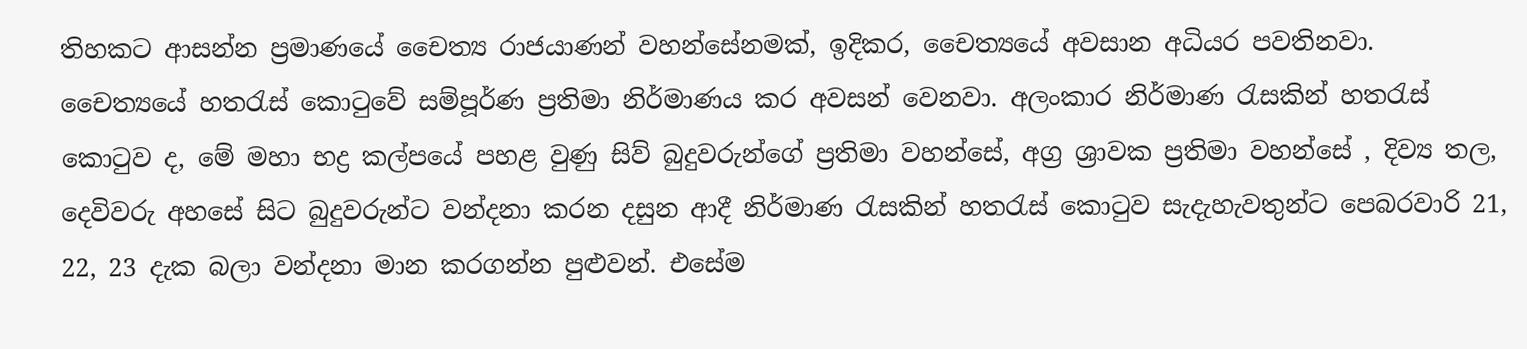තිහකට ආසන්න ප්‍රමාණයේ චෛත්‍ය රාජයාණන් වහන්සේනමක්, ඉදිකර, චෛත්‍යයේ අවසාන අධියර පවතිනවා. චෛත්‍යයේ හතරැස් කොටුවේ සම්පූර්ණ ප්‍රතිමා නිර්මාණය කර අවසන් වෙනවා. අලංකාර නිර්මාණ රැසකින් හතරැස් කොටුව ද, මේ මහා භද්‍ර කල්පයේ පහළ වුණු සිව් බුදුවරුන්ගේ ප්‍රතිමා වහන්සේ, අග්‍ර ශ්‍රාවක ප්‍රතිමා වහන්සේ , දිව්‍ය තල, දෙවිවරු අහසේ සිට බුදුවරුන්ට වන්දනා කරන දසුන ආදී නිර්මාණ රැසකින් හතරැස් කොටුව සැදැහැවතුන්ට පෙබරවාරි 21, 22, 23 දැක බලා වන්දනා මාන කරගන්න පුළුවන්. එසේම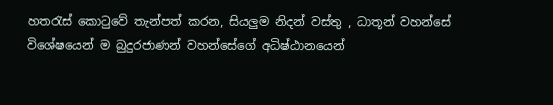හතරැස් කොටුවේ තැන්පත් කරන, සියලුම නිදන් වස්තු , ධාතූන් වහන්සේ විශේෂයෙන් ම බුදුරජාණන් වහන්සේගේ අධිෂ්ඨානයෙන්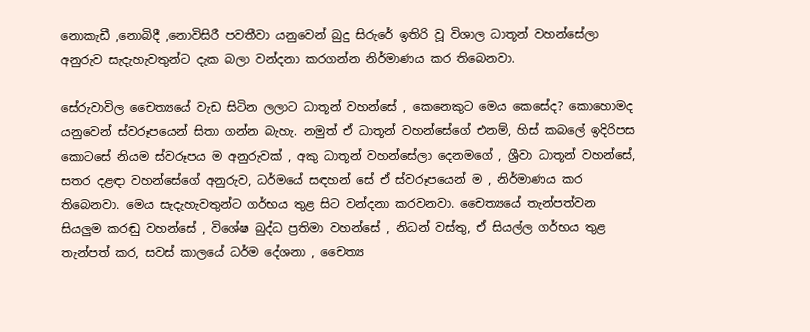නොකැඩී ,නොබිදී ,නොවිසිරී පවතීවා යනුවෙන් බුදු සිරුරේ ඉතිරි වූ විශාල ධාතූන් වහන්සේලා අනුරුව සැදැහැවතුන්ට දැක බලා වන්දනා කරගන්න නිර්මාණය කර තිබෙනවා.

සේරුවාවිල චෛත්‍යයේ වැඩ සිටින ලලාට ධාතූන් වහන්සේ , කෙනෙකුට මෙය කෙසේද? කොහොමද යනුවෙන් ස්වරූපයෙන් සිතා ගන්න බැහැ. නමුත් ඒ ධාතූන් වහන්සේගේ එනම්, හිස් කබලේ ඉදිරිපස කොටසේ නියම ස්වරූපය ම අනුරුවක් , අකු ධාතූන් වහන්සේලා දෙනමගේ , ශ්‍රීවා ධාතූන් වහන්සේ, සතර දළඳා වහන්සේගේ අනුරුව, ධර්මයේ සඳහන් සේ ඒ ස්වරූපයෙන් ම , නිර්මාණය කර තිබෙනවා. මෙය සැදැහැවතුන්ට ගර්භය තුළ සිට වන්දනා කරවනවා. චෛත්‍යයේ තැන්පත්වන සියලුම කරඬු වහන්සේ , විශේෂ බුද්ධ ප්‍රතිමා වහන්සේ , නිධන් වස්තු, ඒ සියල්ල ගර්භය තුළ තැන්පත් කර, සවස් කාලයේ ධර්ම දේශනා , චෛත්‍ය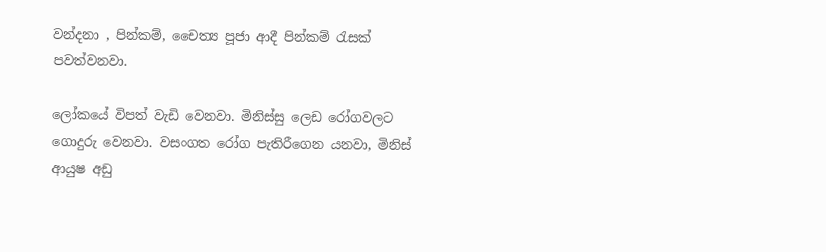වන්දනා , පින්කම්, චෛත්‍ය පූජා ආදී පින්කම් රැසක් පවත්වනවා.

ලෝකයේ විපත් වැඩි වෙනවා. මිනිස්සු ලෙඩ රෝගවලට ගොදුරු වෙනවා. වසංගත රෝග පැතිරීගෙන යනවා, මිනිස් ආයුෂ අඩු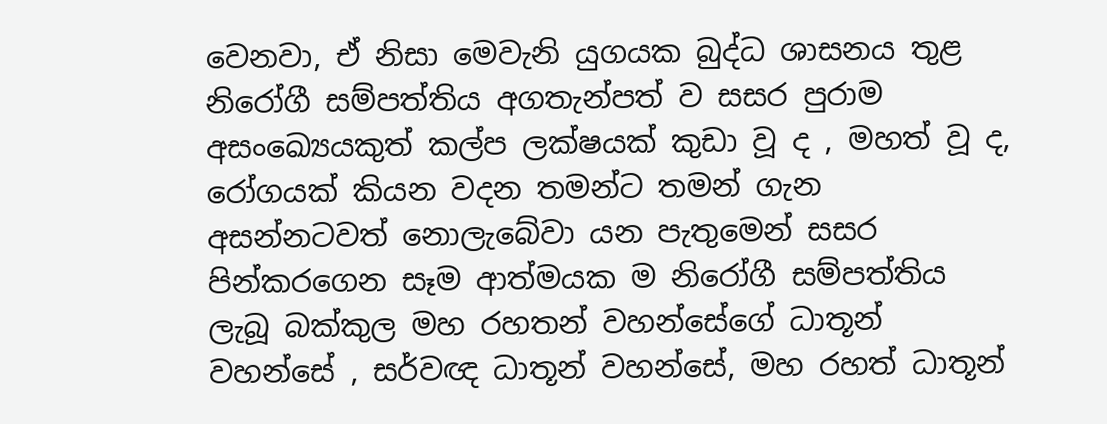වෙනවා, ඒ නිසා මෙවැනි යුගයක බුද්ධ ශාසනය තුළ නිරෝගී සම්පත්තිය අගතැන්පත් ව සසර පුරාම අසංඛ්‍යෙයකුත් කල්ප ලක්ෂයක් කුඩා වූ ද , මහත් වූ ද, රෝගයක් කියන වදන තමන්ට තමන් ගැන අසන්නටවත් නොලැබේවා යන පැතුමෙන් සසර පින්කරගෙන සෑම ආත්මයක ම නිරෝගී සම්පත්තිය ලැබූ බක්කුල මහ රහතන් වහන්සේගේ ධාතූන් වහන්සේ , සර්වඥ ධාතූන් වහන්සේ, මහ රහත් ධාතූන්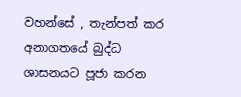වහන්සේ , තැන්පත් කර අනාගතයේ බුද්ධ ශාසනයට පූජා කරන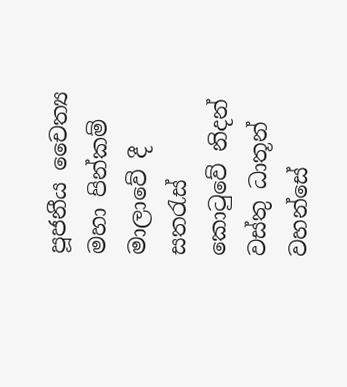පූජනීය චෛත්‍ය මහා පින්කම් මාලාවේ දී සතරැස් කොටුවේ නිදන් වස්තු ධාතූන් වහන්සේ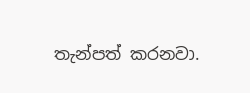තැන්පත් කරනවා.